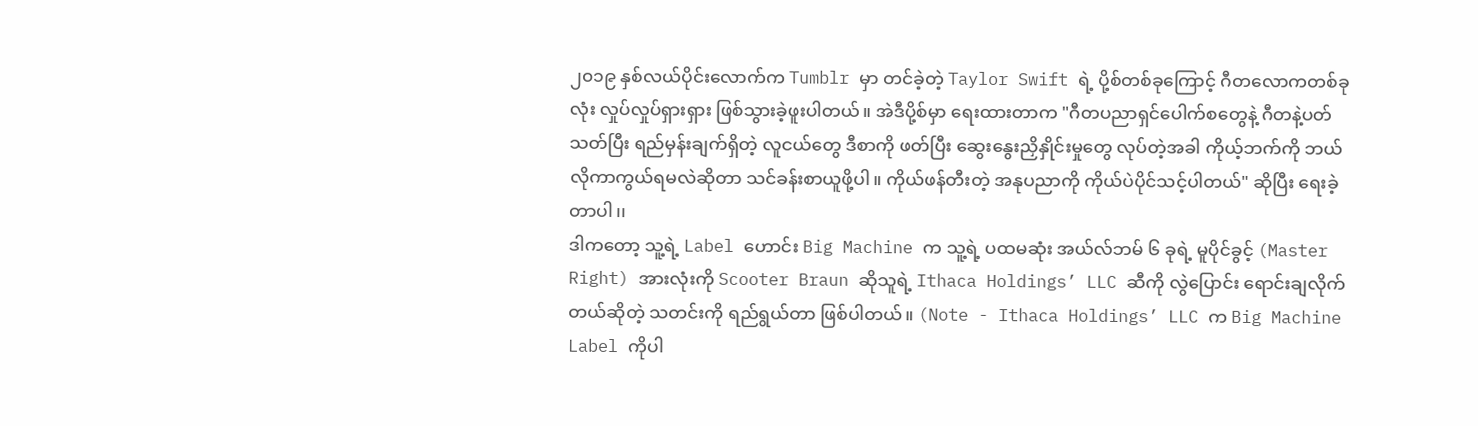၂၀၁၉ နှစ်လယ်ပိုင်းလောက်က Tumblr မှာ တင်ခဲ့တဲ့ Taylor Swift ရဲ့ ပို့စ်တစ်ခုကြောင့် ဂီတလောကတစ်ခုလုံး လှုပ်လှုပ်ရှားရှား ဖြစ်သွားခဲ့ဖူးပါတယ်။ အဲဒီပို့စ်မှာ ရေးထားတာက "ဂီတပညာရှင်ပေါက်စတွေနဲ့ ဂီတနဲ့ပတ်သတ်ပြီး ရည်မှန်းချက်ရှိတဲ့ လူငယ်တွေ ဒီစာကို ဖတ်ပြီး ဆွေးနွေးညှိနှိုင်းမှုတွေ လုပ်တဲ့အခါ ကိုယ့်ဘက်ကို ဘယ်လိုကာကွယ်ရမလဲဆိုတာ သင်ခန်းစာယူဖို့ပါ။ ကိုယ်ဖန်တီးတဲ့ အနုပညာကို ကိုယ်ပဲပိုင်သင့်ပါတယ်" ဆိုပြီး ရေးခဲ့တာပါ၊၊
ဒါကတော့ သူ့ရဲ့ Label ဟောင်း Big Machine က သူ့ရဲ့ ပထမဆုံး အယ်လ်ဘမ် ၆ ခုရဲ့ မူပိုင်ခွင့် (Master Right) အားလုံးကို Scooter Braun ဆိုသူရဲ့ Ithaca Holdings’ LLC ဆီကို လွဲပြောင်း ရောင်းချလိုက်တယ်ဆိုတဲ့ သတင်းကို ရည်ရွယ်တာ ဖြစ်ပါတယ်။ (Note - Ithaca Holdings’ LLC က Big Machine Label ကိုပါ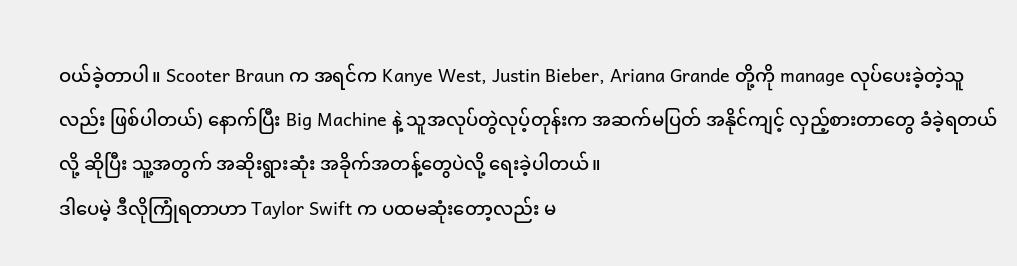ဝယ်ခဲ့တာပါ။ Scooter Braun က အရင်က Kanye West, Justin Bieber, Ariana Grande တို့ကို manage လုပ်ပေးခဲ့တဲ့သူလည်း ဖြစ်ပါတယ်) နောက်ပြီး Big Machine နဲ့ သူအလုပ်တွဲလုပ့်တုန်းက အဆက်မပြတ် အနိုင်ကျင့် လှည့်စားတာတွေ ခံခဲ့ရတယ်လို့ ဆိုပြီး သူ့အတွက် အဆိုးရွားဆုံး အခိုက်အတန့်တွေပဲလို့ ရေးခဲ့ပါတယ်။
ဒါပေမဲ့ ဒီလိုကြုံရတာဟာ Taylor Swift က ပထမဆုံးတော့လည်း မ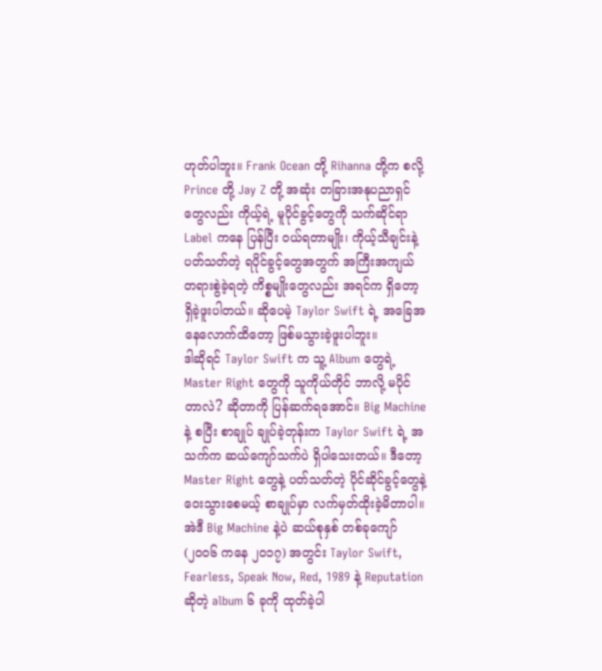ဟုတ်ပါဘူး။ Frank Ocean တို့ Rihanna တို့က စလို့ Prince တို့ Jay Z တို့ အဆုံး တခြားအနုပညာရှင်တွေလည်း ကိုယ့်ရဲ့ မူပိုင်ခွင့်တွေကို သက်ဆိုင်ရာ Label ကနေ ပြန်ပြီး ဝယ်ရတာမျိုး၊ ကိုယ့်သီချင်းနဲ့ ပတ်သတ်တဲ့ ရပိုင်ခွင့်တွေအတွက် အကြီးအကျယ် တရားစွဲခဲ့ရတဲ့ ကိစ္စမျိုးတွေလည်း အရင်က ရှိတော့ ရှိခဲ့ဖူးပါတယ်။ ဆိုပေမဲ့ Taylor Swift ရဲ့ အခြေအနေလောက်ထိတော့ ဖြစ်မသွားခဲ့ဖူးပါဘူး။
ဒါဆိုရင် Taylor Swift က သူ့ Album တွေရဲ့ Master Right တွေကို သူကိုယ်တိုင် ဘာလို့ မပိုင်တာလဲ? ဆိုတာကို ပြန်ဆက်ရအောင်။ Big Machine နဲ့ စပြီး စာချုပ် ချုပ်ခဲ့တုန်းက Taylor Swift ရဲ့ အသက်က ဆယ်ကျော်သက်ပဲ ရှိပါသေးတယ်။ ဒီတော့ Master Right တွေနဲ့ ပတ်သတ်တဲ့ ပိုင်ဆိုင်ခွင့်တွေနဲ့ ဝေးသွားစေမယ့် စာချုပ်မှာ လက်မှတ်ထိုးခဲ့မိတာပါ။ အဲဒီ Big Machine နဲ့ပဲ ဆယ်စုနှစ် တစ်ခုကျော် (၂၀၀၆ ကနေ ၂၀၁၇) အတွင်း Taylor Swift, Fearless, Speak Now, Red, 1989 နဲ့ Reputation ဆိုတဲ့ album ၆ ခုကို ထုတ်ခဲ့ပါ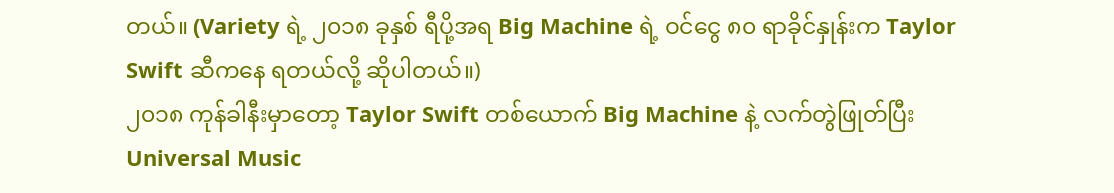တယ်။ (Variety ရဲ့ ၂၀၁၈ ခုနှစ် ရီပို့အရ Big Machine ရဲ့ ဝင်ငွေ ၈၀ ရာခိုင်နှုန်းက Taylor Swift ဆီကနေ ရတယ်လို့ ဆိုပါတယ်။)
၂၀၁၈ ကုန်ခါနီးမှာတော့ Taylor Swift တစ်ယောက် Big Machine နဲ့ လက်တွဲဖြုတ်ပြီး Universal Music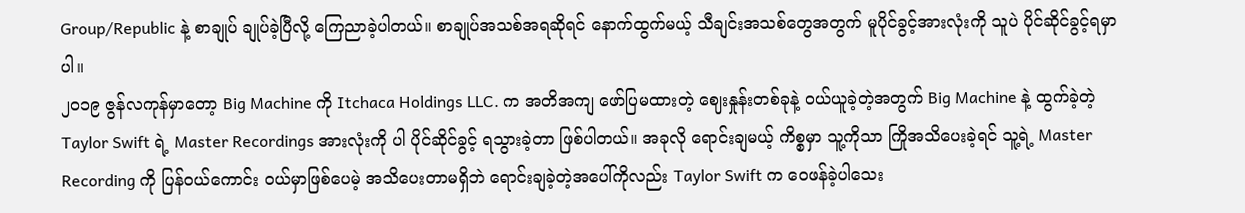Group/Republic နဲ့ စာချုပ် ချုပ်ခဲ့ပြီလို့ ကြေညာခဲ့ပါတယ်။ စာချုပ်အသစ်အရဆိုရင် နောက်ထွက်မယ့် သီချင်းအသစ်တွေအတွက် မူပိုင်ခွင့်အားလုံးကို သူပဲ ပိုင်ဆိုင်ခွင့်ရမှာပါ။
၂၀၁၉ ဇွန်လကုန်မှာတော့ Big Machine ကို Itchaca Holdings LLC. က အတိအကျ ဖော်ပြမထားတဲ့ ဈေးနှုန်းတစ်ခုနဲ့ ဝယ်ယူခဲ့တဲ့အတွက် Big Machine နဲ့ ထွက်ခဲ့တဲ့ Taylor Swift ရဲ့ Master Recordings အားလုံးကို ပါ ပိုင်ဆိုင်ခွင့် ရသွားခဲ့တာ ဖြစ်ပါတယ်။ အခုလို ရောင်းချမယ့် ကိစ္စမှာ သူ့ကိုသာ ကြိုအသိပေးခဲ့ရင် သူ့ရဲ့ Master Recording ကို ပြန်ဝယ်ကောင်း ဝယ်မှာဖြစ်ပေမဲ့ အသိပေးတာမရှိဘဲ ရောင်းချခဲ့တဲ့အပေါ်ကိုလည်း Taylor Swift က ဝေဖန်ခဲ့ပါသေး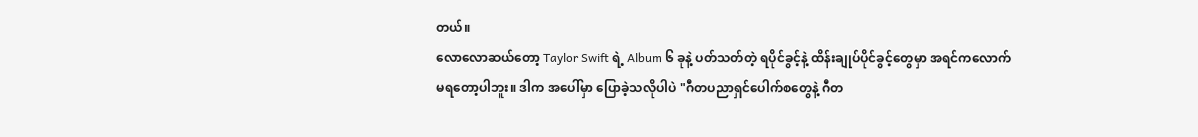တယ်။
လောလောဆယ်တော့ Taylor Swift ရဲ့ Album ၆ ခုနဲ့ ပတ်သတ်တဲ့ ရပိုင်ခွင့်နဲ့ ထိန်းချုပ်ပိုင်ခွင့်တွေမှာ အရင်ကလောက် မရတော့ပါဘူး။ ဒါက အပေါ်မှာ ပြောခဲ့သလိုပါပဲ "ဂီတပညာရှင်ပေါက်စတွေနဲ့ ဂီတ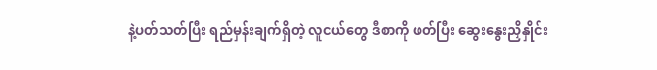နဲ့ပတ်သတ်ပြီး ရည်မှန်းချက်ရှိတဲ့ လူငယ်တွေ ဒီစာကို ဖတ်ပြီး ဆွေးနွေးညှိနှိုင်း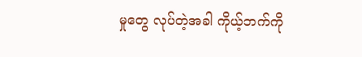မှုတွေ လုပ်တဲ့အခါ ကိုယ့်ဘက်ကို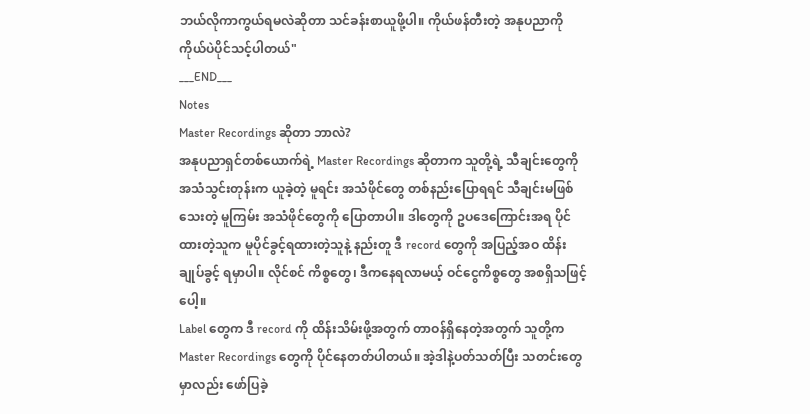ဘယ်လိုကာကွယ်ရမလဲဆိုတာ သင်ခန်းစာယူဖို့ပါ။ ကိုယ်ဖန်တီးတဲ့ အနုပညာကို ကိုယ်ပဲပိုင်သင့်ပါတယ်"
___END___
Notes
Master Recordings ဆိုတာ ဘာလဲ?
အနုပညာရှင်တစ်ယောက်ရဲ့ Master Recordings ဆိုတာက သူတို့ရဲ့ သီချင်းတွေကို အသံသွင်းတုန်းက ယူခဲ့တဲ့ မူရင်း အသံဖိုင်တွေ တစ်နည်းပြောရရင် သီချင်းမဖြစ်သေးတဲ့ မူကြမ်း အသံဖိုင်တွေကို ပြောတာပါ။ ဒါတွေကို ဥပဒေကြောင်းအရ ပိုင်ထားတဲ့သူက မူပိုင်ခွင့်ရထားတဲ့သူနဲ့ နည်းတူ ဒီ record တွေကို အပြည့်အဝ ထိန်းချုပ်ခွင့် ရမှာပါ။ လိုင်စင် ကိစ္စတွေ၊ ဒီကနေရလာမယ့် ဝင်ငွေကိစ္စတွေ အစရှိသဖြင့်ပေါ့။
Label တွေက ဒီ record ကို ထိန်းသိမ်းဖို့အတွက် တာဝန်ရှိနေတဲ့အတွက် သူတို့က Master Recordings တွေကို ပိုင်နေတတ်ပါတယ်။ အဲ့ဒါနဲ့ပတ်သတ်ပြီး သတင်းတွေမှာလည်း ဖော်ပြခဲ့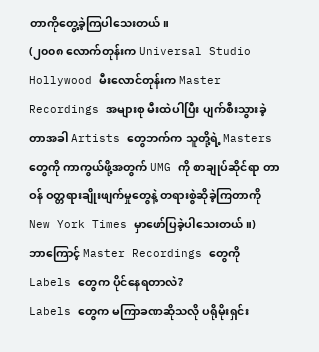တာကိုတွေ့ခဲ့ကြပါသေးတယ်။
(၂၀၀၈ လောက်တုန်းက Universal Studio Hollywood မီးလောင်တုန်းက Master Recordings အများစု မီးထဲပါပြီး ပျက်စီးသွားခဲ့တာအခါ Artists တွေဘက်က သူတို့ရဲ့ Masters တွေကို ကာကွယ်ဖို့အတွက် UMG ကို စာချုပ်ဆိုင်ရာ တာဝန် ဝတ္တရားချိုးဖျက်မှုတွေနဲ့ တရားစွဲဆိုခဲ့ကြတာကို New York Times မှာဖော်ပြခဲ့ပါသေးတယ်။)
ဘာကြောင့် Master Recordings တွေကို Labels တွေက ပိုင်နေရတာလဲ?
Labels တွေက မကြာခဏဆိုသလို ပရိုမိုးရှင်း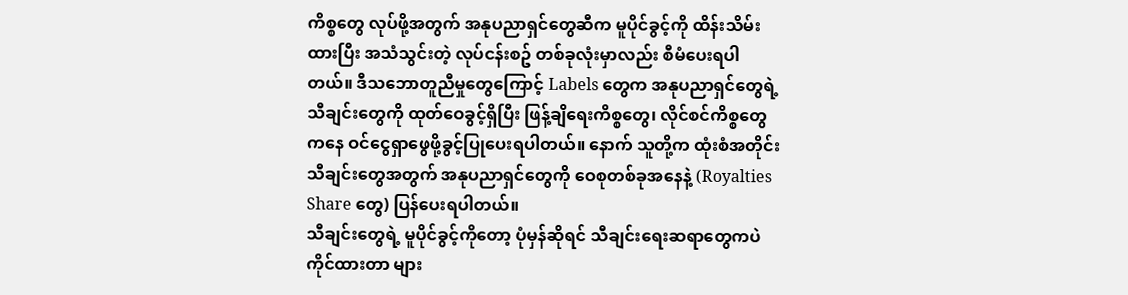ကိစ္စတွေ လုပ်ဖို့အတွက် အနုပညာရှင်တွေဆီက မူပိုင်ခွင့်ကို ထိန်းသိမ်းထားပြီး အသံသွင်းတဲ့ လုပ်ငန်းစဥ် တစ်ခုလုံးမှာလည်း စီမံပေးရပါတယ်။ ဒီသဘောတူညီမှုတွေကြောင့် Labels တွေက အနုပညာရှင်တွေရဲ့ သီချင်းတွေကို ထုတ်ဝေခွင့်ရှိပြီး ဖြန့်ချိရေးကိစ္စတွေ၊ လိုင်စင်ကိစ္စတွေကနေ ဝင်ငွေရှာဖွေဖို့ခွင့်ပြုပေးရပါတယ်။ နောက် သူတို့က ထုံးစံအတိုင်း သီချင်းတွေအတွက် အနုပညာရှင်တွေကို ဝေစုတစ်ခုအနေနဲ့ (Royalties Share တွေ) ပြန်ပေးရပါတယ်။
သီချင်းတွေရဲ့ မူပိုင်ခွင့်ကိုတော့ ပုံမှန်ဆိုရင် သီချင်းရေးဆရာတွေကပဲ ကိုင်ထားတာ များ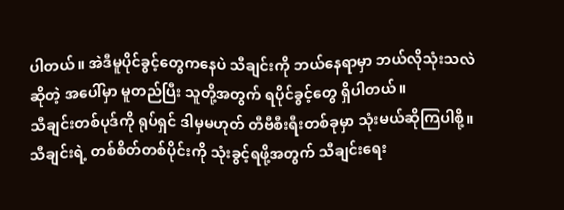ပါတယ်။ အဲဒီမူပိုင်ခွင့်တွေကနေပဲ သီချင်းကို ဘယ်နေရာမှာ ဘယ်လိုသုံးသလဲဆိုတဲ့ အပေါ်မှာ မူတည်ပြီး သူတို့အတွက် ရပိုင်ခွင့်တွေ ရှိပါတယ်။
သီချင်းတစ်ပုဒ်ကို ရုပ်ရှင် ဒါမှမဟုတ် တီဗီစီးရီးတစ်ခုမှာ သုံးမယ်ဆိုကြပါစို့။ သီချင်းရဲ့ တစ်စိတ်တစ်ပိုင်းကို သုံးခွင့်ရဖို့အတွက် သီချင်းရေး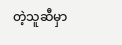တဲ့သူဆီမှာ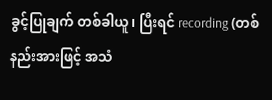ခွင့်ပြုချက် တစ်ခါယူ၊ ပြီးရင် recording (တစ်နည်းအားဖြင့် အသံ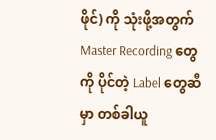ဖိုင်) ကို သုံးဖို့အတွက် Master Recording တွေကို ပိုင်တဲ့ Label တွေဆီမှာ တစ်ခါယူ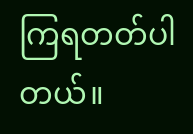ကြရတတ်ပါတယ်။